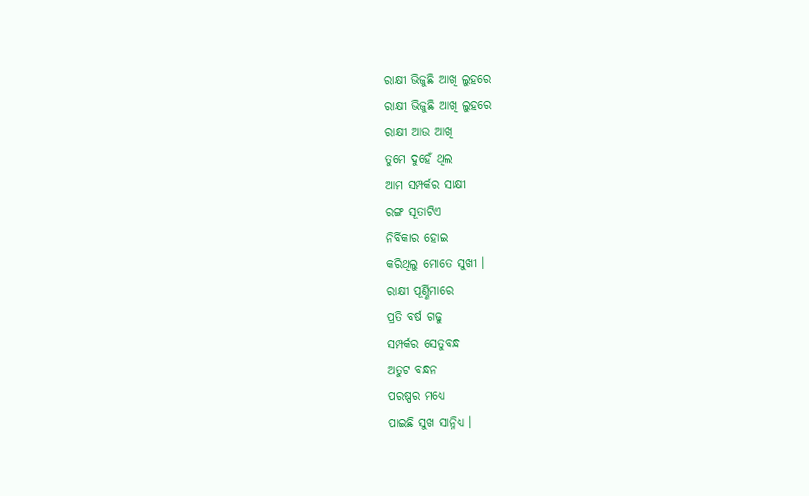ରାକ୍ଷୀ ଭିଜୁଛି ଆଖି ଲୁହରେ
ରାକ୍ଷୀ ଭିଜୁଛି ଆଖି ଲୁହରେ
ରାକ୍ଷୀ ଆଉ ଆଖି
ତୁମେ ଦୁହେଁ ଥିଲ
ଆମ ସମ୍ପର୍କର ସାକ୍ଷୀ
ରଙ୍ଗ ସୂତାଟିଏ
ନିର୍ବିକାର ହୋଇ
କରିଥିଲୁ ମୋତେ ସୁଖୀ ।
ରାକ୍ଷୀ ପୂର୍ଣ୍ଣିମାରେ
ପ୍ରତି ବର୍ଷ ଗଢୁ
ସମ୍ପର୍କର ସେତୁବନ୍ଧ
ଅତୁଟ ବନ୍ଧନ
ପରଷ୍ପର ମଧ୍ୟେ
ପାଇଛି ସୁଖ ସାନ୍ନିଧ୍ୟ ।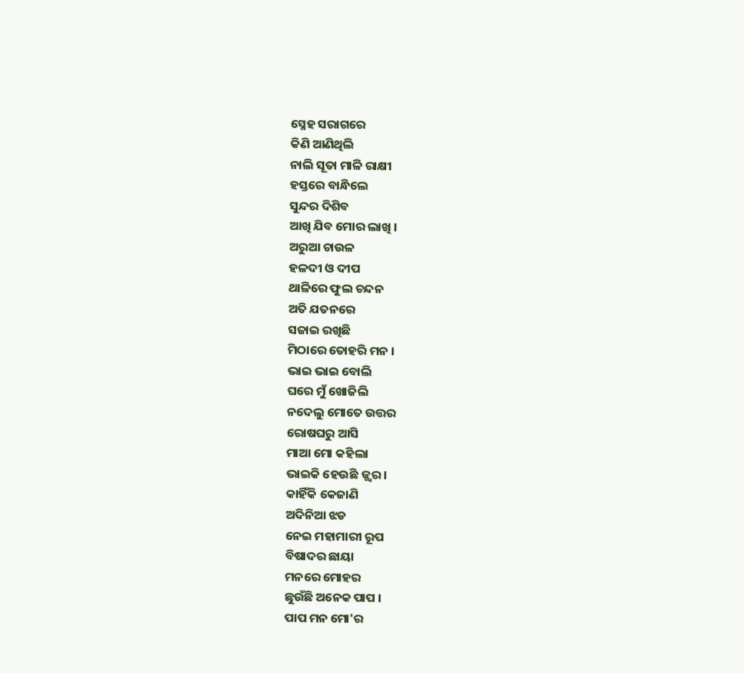ସ୍ନେହ ସରାଗରେ
କିଣି ଆଣିଥିଲି
ନାଲି ସୂତା ମାଳି ରାକ୍ଷୀ
ହସ୍ତରେ ବାନ୍ଧିଲେ
ସୁନ୍ଦର ଦିଶିବ
ଆଖି ଯିବ ମୋର ଲାଖି ।
ଅରୁଆ ଚାଉଳ
ହଳଦୀ ଓ ଦୀପ
ଥାଳିରେ ଫୁଲ ଚନ୍ଦନ
ଅତି ଯତନରେ
ସଜାଇ ରଖିଛି
ମିଠାରେ ତୋହରି ମନ ।
ଭାଇ ଭାଇ ବୋଲି
ଘରେ ମୁଁ ଖୋଜିଲି
ନଦେଲୁ ମୋତେ ଉତ୍ତର
ରୋଷଘରୁ ଆସି
ମାଆ ମୋ କହିଲା
ଭାଇକି ହେଉଛି ଜ୍ଜ୍ବର ।
କାହିଁକି କେଜାଣି
ଅଦିନିଆ ଝଡ
ନେଇ ମହାମାରୀ ରୂପ
ବିଷାଦର ଛାୟା
ମନରେ ମୋହର
ଛୁଉଁଛି ଅନେକ ପାପ ।
ପାପ ମନ ମୋ'ର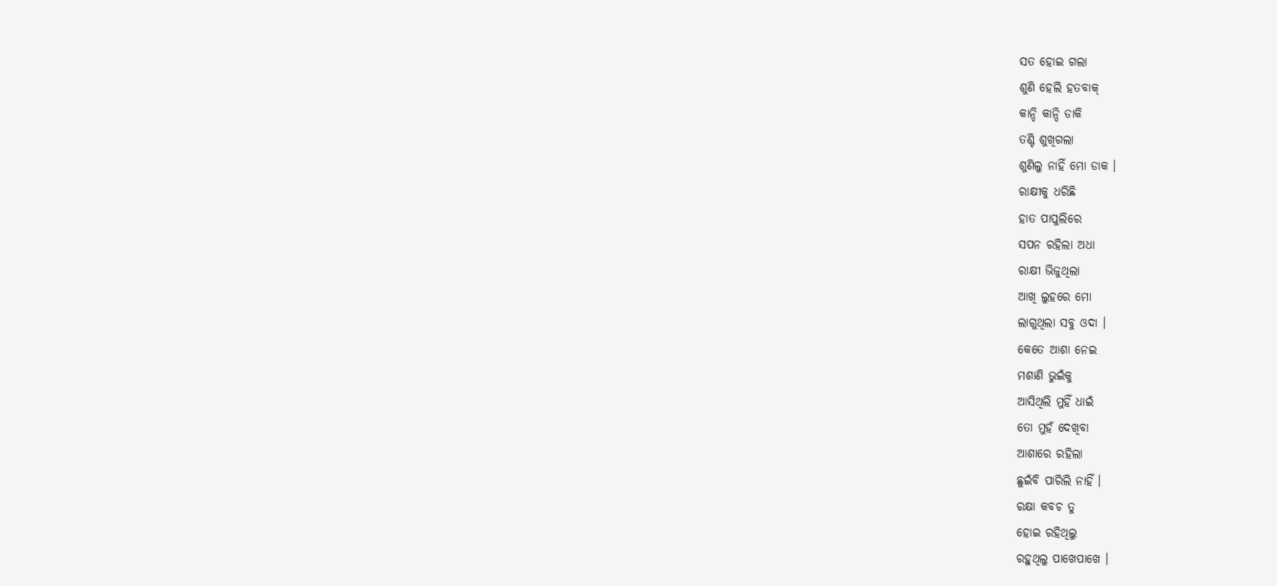ସତ ହୋଇ ଗଲା
ଶୁଣି ହେଲି ହତବାକ୍
କାନ୍ଦି କାନ୍ଦି ଡାକି
ତଣ୍ଟି ଶୁଖିଗଲା
ଶୁଣିଲୁ ନାହିଁ ମୋ ଡାକ ।
ରାକ୍ଷୀକୁ ଧରିଛି
ହାତ ପାପୁଲିରେ
ସପନ ରହିଲା ଅଧା
ରାକ୍ଷୀ ଭିଜୁଥିଲା
ଆଖି ଲୁହରେ ମୋ
ଲାଗୁଥିଲା ସବୁ ଓଦା ।
କେତେ ଆଶା ନେଇ
ମଶାଣି ଭୁଇଁକୁ
ଆସିଥିଲି ମୁହିଁ ଧାଇଁ
ତୋ ମୁହଁ ଦେଖିବା
ଆଶାରେ ରହିଲା
ଛୁଇଁବି ପାରିଲି ନାହିଁ ।
ରକ୍ଷା କବଚ ତୁ
ହୋଇ ରହିଥିଲୁ
ରହୁଥିଲୁ ପାଖେପାଖେ ।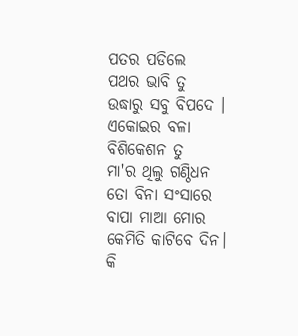ପତର ପଡିଲେ
ପଥର ଭାବି ତୁ
ଉଦ୍ଧାରୁ ସବୁ ବିପଦେ ।
ଏକୋଇର ବଳା
ବିଶିକେଶନ ତୁ
ମା'ର ଥିଲୁ ଗଣ୍ଠିଧନ
ତୋ ବିନା ସଂସାରେ
ବାପା ମାଆ ମୋର
କେମିତି କାଟିବେ ଦିନ।
କି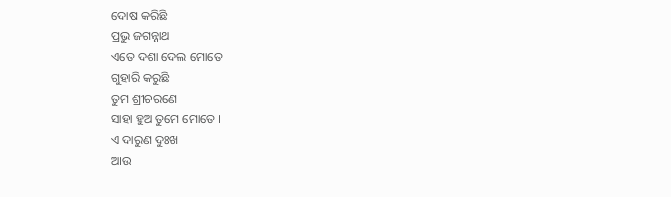ଦୋଷ କରିଛି
ପ୍ରଭୁ ଜଗନ୍ନାଥ
ଏତେ ଦଶା ଦେଲ ମୋତେ
ଗୁହାରି କରୁଛି
ତୁମ ଶ୍ରୀଚରଣେ
ସାହା ହୁଅ ତୁମେ ମୋତେ ।
ଏ ଦାରୁଣ ଦୁଃଖ
ଆଉ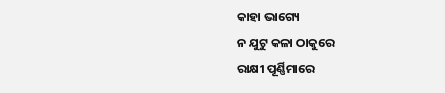କାହା ଭାଗ୍ୟେ
ନ ଯୁଟୁ କଳା ଠାକୁରେ
ରାକ୍ଷୀ ପୂର୍ଣ୍ଣିମାରେ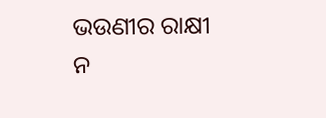ଭଉଣୀର ରାକ୍ଷୀ
ନ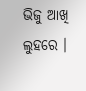ଭିଜୁ ଆଖି ଲୁହରେ ।